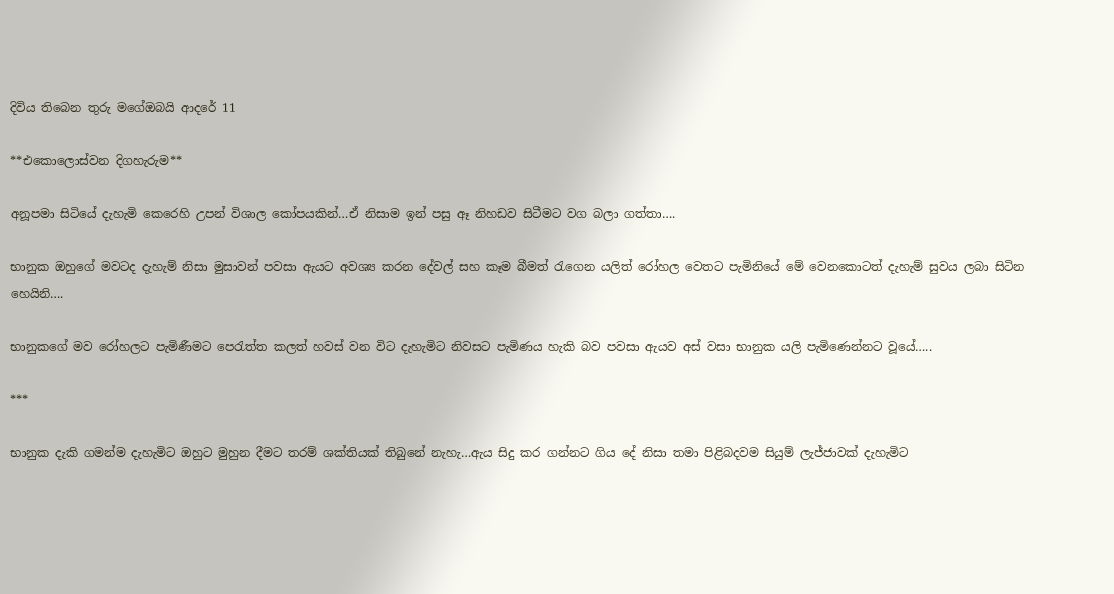දිවිය තිබෙන තුරු මගේඔබයි ආදරේ 11

**එකොලොස්වන දිගහැරුම**

අනූපමා සිටියේ දැහැමි කෙරෙහි උපන් විශාල කෝපයකින්…ඒ නිසාම ඉන් පසු ඈ නිහඩව සිටීමට වග බලා ගත්තා….

භානුක ඔහුගේ මවටද දැහැම් නිසා මුසාවන් පවසා ඇයට අවශ්‍ය කරන දේවල් සහ කෑම බීමත් රැගෙන යලිත් රෝහල වෙතට පැමිනියේ මේ වෙනකොටත් දැහැම් සුවය ලබා සිටින හෙයිනි….

භානුකගේ මව රෝහලට පැමිණීමට පෙරැත්ත කලත් හවස් වන විට දැහැමිට නිවසට පැමිණය හැකි බව පවසා ඇයව අස් වසා භානුක යලි පැමිණෙන්නට වූයේ…..

***

භානුක දැකි ගමන්ම දැහැමිට ඔහුට මුහුන දීමට තරම් ශක්තියක් තිබුනේ නැහැ…ඇය සිදු කර ගන්නට ගිය දේ නිසා තමා පිළිබදවම සියුම් ලැජ්ජාවක් දැහැමිට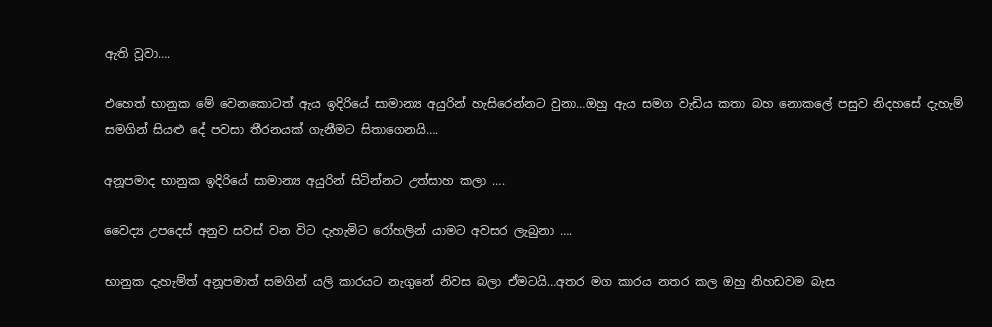ඇති වූවා….

එහෙත් භානුක මේ වෙනකොටත් ඇය ඉදිරියේ සාමාන්‍ය අයුරින් හැසිරෙන්නට වුනා…ඔහු ඇය සමග වැඩිය කතා බහ නොකලේ පසුව නිදහසේ දැහැම් සමගින් සියළු දේ පවසා තීරනයක් ගැනීමට සිතාගෙනයි….

අනූපමාද භානුක ඉදිරියේ සාමාන්‍ය අයුරින් සිටින්නට උත්සාහ කලා ….

වෛද්‍ය උපදෙස් අනුව සවස් වන විට දැහැමිට රෝහලින් යාමට අවසර ලැබුනා ….

භානුක දැහැම්ත් අනූපමාත් සමගින් යලි කාරයට නැගුනේ නිවස බලා ඒමටයි…අතර මග කාරය නතර කල ඔහු නිහඩවම බැස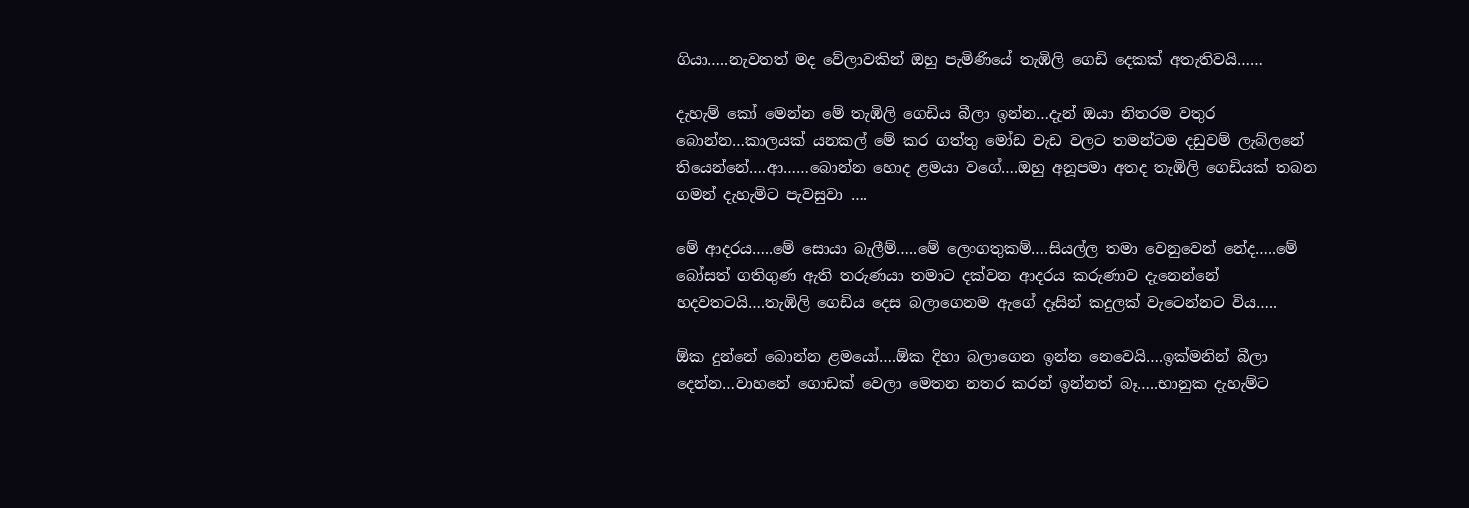ගියා…..නැවතත් මද වේලාවකින් ඔහු පැමිණියේ තැඹිලි ගෙඩි දෙකක් අතැතිවයි……

දැහැම් කෝ මෙන්න මේ තැඹිලි ගෙඩිය බීලා ඉන්න…දැන් ඔයා නිතරම වතුර බොන්න…කාලයක් යනකල් මේ කර ගත්තු මෝඩ වැඩ වලට තමන්ටම දඩුවම් ලැබ්ලනේ තියෙන්නේ….ආ……බොන්න හොද ළමයා වගේ….ඔහු අනූපමා අතද තැඹිලි ගෙඩියක් තබන ගමන් දැහැමිට පැවසුවා ….

මේ ආදරය…..මේ සොයා බැලීම්…..මේ ලෙංගතුකම්….සියල්ල තමා වෙනුවෙන් නේද…..මේ බෝසත් ගතිගුණ ඇති තරුණයා තමාට දක්වන ආදරය කරුණාව දැනෙන්නේ හදවතටයි….තැඹිලි ගෙඩිය දෙස බලාගෙනම ඇගේ දෑසින් කදුලක් වැටෙන්නට විය…..

ඕක දුන්නේ බොන්න ළමයෝ….ඕක දිහා බලාගෙන ඉන්න නෙවෙයි….ඉක්මනින් බීලා දෙන්න…වාහනේ ගොඩක් වෙලා මෙතන නතර කරන් ඉන්නත් බෑ…..භානුක දැහැම්ට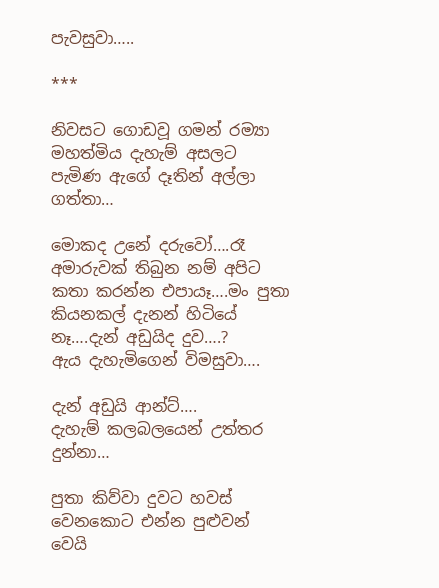පැවසුවා…..

***

නිවසට ගොඩවූ ගමන් රම්‍යා මහත්මිය දැහැම් අසලට පැමිණ ඇගේ දෑතින් අල්ලා ගත්තා…

මොකද උනේ දරුවෝ….රෑ අමාරුවක් තිබුන නම් අපිට කතා කරන්න එපායෑ….මං පුතා කියනකල් දැනන් හිටියේ නෑ….දැන් අඩුයිද දුව….?
ඇය දැහැමිගෙන් විමසුවා….

දැන් අඩුයි ආන්ට්….
දැහැම් කලබලයෙන් උත්තර දුන්නා…

පුතා කිව්වා දුවට හවස් වෙනකොට එන්න පුළුවන් වෙයි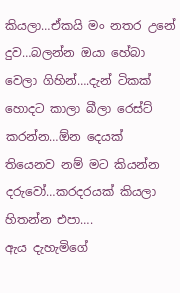කියලා…ඒකයි මං නතර උනේ දුව…බලන්න ඔයා හේබා වෙලා ගිහින්….දැන් ටිකක් හොදට කාලා බීලා රෙස්ට් කරන්න…ඕන දෙයක් තියෙනව නම් මට කියන්න දරුවෝ…කරදරයක් කියලා හිතන්න එපා….
ඇය දැහැමිගේ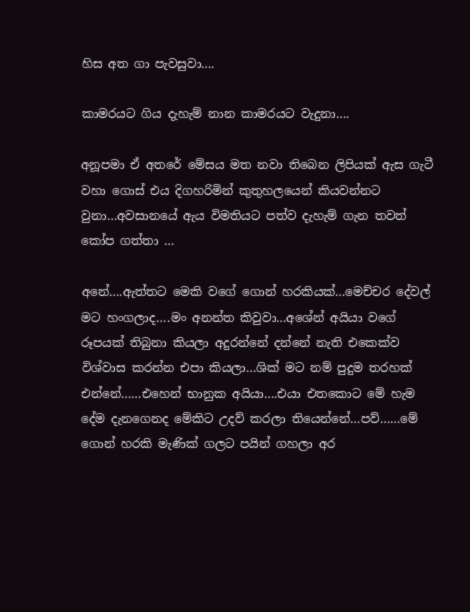හිස අත ගා පැවසුවා….

කාමරයට ගිය දැහැම් නාන කාමරයට වැදුනා….

අනූපමා ඒ අතරේ මේසය මත නවා තිබෙන ලිපියක් ඇස ගැටී වහා ගොස් එය දිගහරිමින් කුතුහලයෙන් කියවන්නට වුනා…අවසානයේ ඇය විමතියට පත්ව දැහැම් ගැන තවත් කෝප ගත්තා …

අනේ….ඇත්තට මෙකි වගේ ගොන් හරකියක්…මෙච්චර දේවල් මට හංගලාද….මං අනන්ත කිවුවා…අශේන් අයියා වගේ රූපයක් තිබුනා කියලා අදුරන්නේ දන්නේ නැති එකෙක්ව විශ්වාස කරන්න එපා කියලා…ශික් මට නම් පුදුම තරහක් එන්නේ……එහෙන් භානුක අයියා….එයා එතකොට මේ හැම දේම දැනගෙනද මේකිට උදව් කරලා තියෙන්නේ…පව්……මේ ගොන් හරකි මැණික් ගලට පයින් ගහලා අර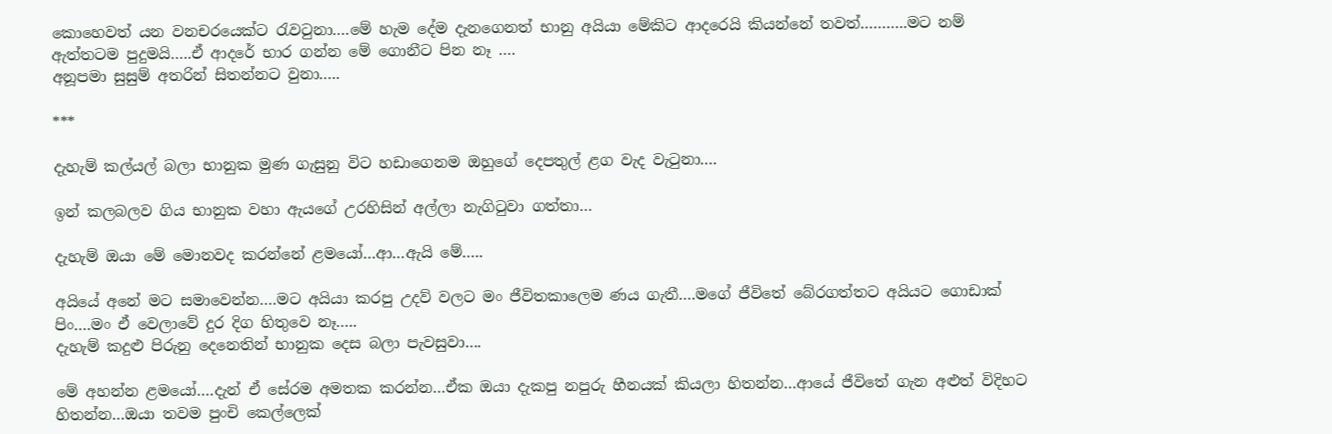කොහෙවත් යන වනචරයෙක්ට රැවටුනා….මේ හැම දේම දැනගෙනත් භානු අයියා මේකිට ආදරෙයි කියන්නේ තවත්………..මට නම් ඇත්තටම පුදුමයි…..ඒ ආදරේ භාර ගන්න මේ ගොනීට පින නෑ ….
අනූපමා සුසුම් අතරින් සිතන්නට වුනා…..

***

දැහැම් කල්යල් බලා භානුක මුණ ගැසුනු විට හඩාගෙනම ඔහුගේ දෙපතුල් ළග වැද වැටුනා….

ඉන් කලබලව ගිය භානුක වහා ඇයගේ උරහිසින් අල්ලා නැගිටුවා ගත්තා…

දැහැම් ඔයා මේ මොනවද කරන්නේ ළමයෝ…ආ…ඇයි මේ…..

අයියේ අනේ මට සමාවෙන්න….මට අයියා කරපු උදව් වලට මං ජීවිතකාලෙම ණය ගැතී….මගේ ජීවිතේ බේරගත්තට අයියට ගොඩාක් පිං….මං ඒ වෙලාවේ දුර දිග හිතුවෙ නෑ…..
දැහැම් කදුළු පිරුනු දෙනෙතින් භානුක දෙස බලා පැවසුවා….

මේ අහන්න ළමයෝ….දැන් ඒ සේරම අමතක කරන්න…ඒක ඔයා දැකපු නපුරු හීනයක් කියලා හිතන්න…ආයේ ජීවිතේ ගැන අළුත් විදිහට හිතන්න…ඔයා තවම පුංචි කෙල්ලෙක්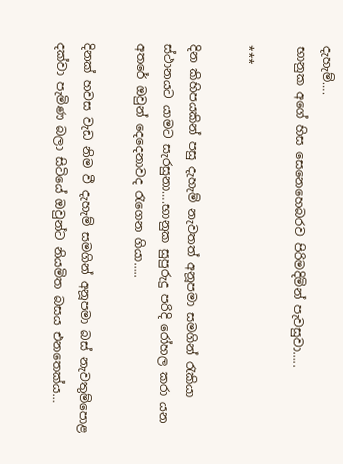දැහැම්….
භානුක අගේ හිස සෙනෙහෙබරව පිරිමදිමින් පැවසුවා…..

***

දින කිහිපයකින් පසු දැහැම් නැවතත් අනූපමා සමගින් රැකියා ස්ථානයට යාමට සැරසුනා….භානුක සුපුරුදු පරිදි රෝහල කරා යන අතරේ ඔවුන් දෙදෙනාවද රැගෙන ගියා…..

දිනක් හවස වැඩ නිම වී දැහැම් සමගින් අනූපමා බස් නැවතුම්පොළ දක්වා පැමිණ බලා සිටියේ ඔවුන්ට නියමිත බසය එනතෙක්ය…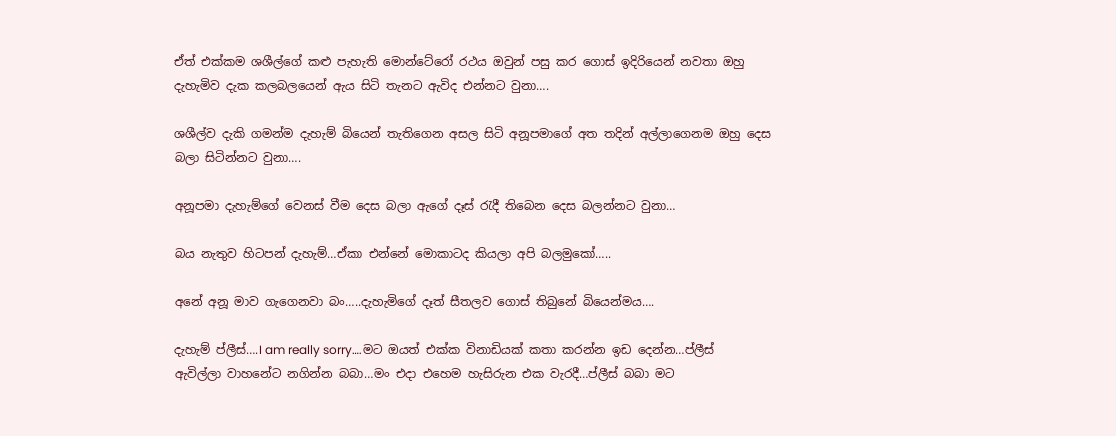ඒත් එක්කම ශශීල්ගේ කළු පැහැති මොන්ටේරෝ රථය ඔවුන් පසු කර ගොස් ඉදිරියෙන් නවතා ඔහු දැහැමිව දැක කලබලයෙන් ඇය සිටි තැනට ඇවිද එන්නට වුනා….

ශශීල්ව දැකි ගමන්ම දැහැම් බියෙන් තැතිගෙන අසල සිටි අනූපමාගේ අත තදින් අල්ලාගෙනම ඔහු දෙස බලා සිටින්නට වුනා….

අනූපමා දැහැම්ගේ වෙනස් වීම දෙස බලා ඇගේ දෑස් රැදී තිබෙන දෙස බලන්නට වුනා…

බය නැතුව හිටපන් දැහැම්…ඒකා එන්නේ මොකාටද කියලා අපි බලමුකෝ…..

අනේ අනූ මාව ගැගෙනවා බං…..දැහැමිගේ දෑත් සීතලව ගොස් තිබුනේ බියෙන්මය….

දැහැම් ප්ලීස්….I am really sorry….මට ඔයත් එක්ක විනාඩියක් කතා කරන්න ඉඩ දෙන්න…ප්ලීස් ඇවිල්ලා වාහනේට නගින්න බබා…මං එදා එහෙම හැසිරුන එක වැරදී…ප්ලීස් බබා මට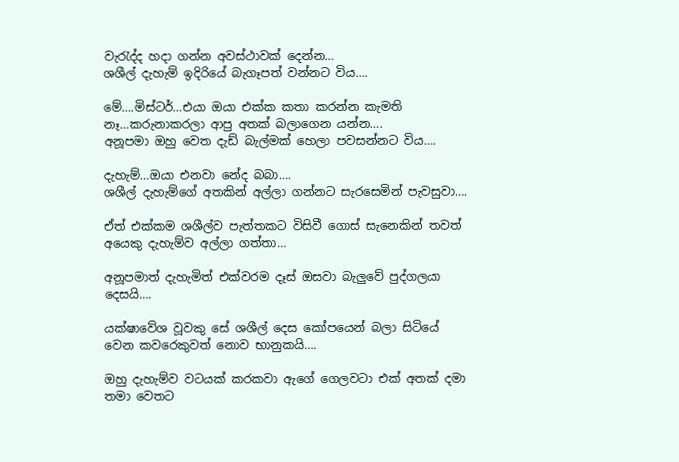වැරැද්ද හදා ගන්න අවස්ථාවක් දෙන්න…
ශශීල් දැහැම් ඉදිරියේ බැගෑපත් වන්නට විය….

මේ….මිස්ටර්…එයා ඔයා එක්ක කතා කරන්න කැමති නෑ…කරුනාකරලා ආපු අතක් බලාගෙන යන්න….
අනූපමා ඔහු වෙත දැඩ් බැල්මක් හෙලා පවසන්නට විය….

දැහැම්…ඔයා එනවා නේද බබා….
ශශීල් දැහැම්ගේ අතකින් අල්ලා ගන්නට සැරසෙමින් පැවසුවා….

ඒත් එක්කම ශශීල්ව පැත්තකට විසිවී ගොස් සැනෙකින් තවත් අයෙකු දැහැම්ව අල්ලා ගත්තා…

අනූපමාත් දැහැමිත් එක්වරම දෑස් ඔසවා බැලුවේ පුද්ගලයා දෙසයි….

යක්ෂාවේශ වූවකු සේ ශශීල් දෙස කෝපයෙන් බලා සිටියේ වෙන කවරෙකුවත් නොව භානුකයි….

ඔහු දැහැම්ව වටයක් කරකවා ඇගේ ගෙලවටා එක් අතක් දමා තමා වෙතට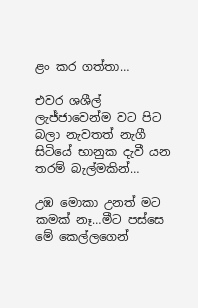ළං කර ගත්තා…

එවර ශශීල් ලැජ්ජාවෙන්ම වට පිට බලා නැවතත් නැගී සිටියේ භානුක දැවී යන තරම් බැල්මකින්…

උඹ මොකා උනත් මට කමක් නෑ…මීට පස්සෙ මේ කෙල්ලගෙන්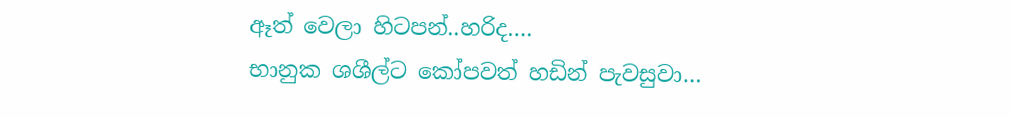ඈත් වෙලා හිටපන්..හරිද….
භානුක ශශීල්ට කෝපවත් හඩින් පැවසුවා…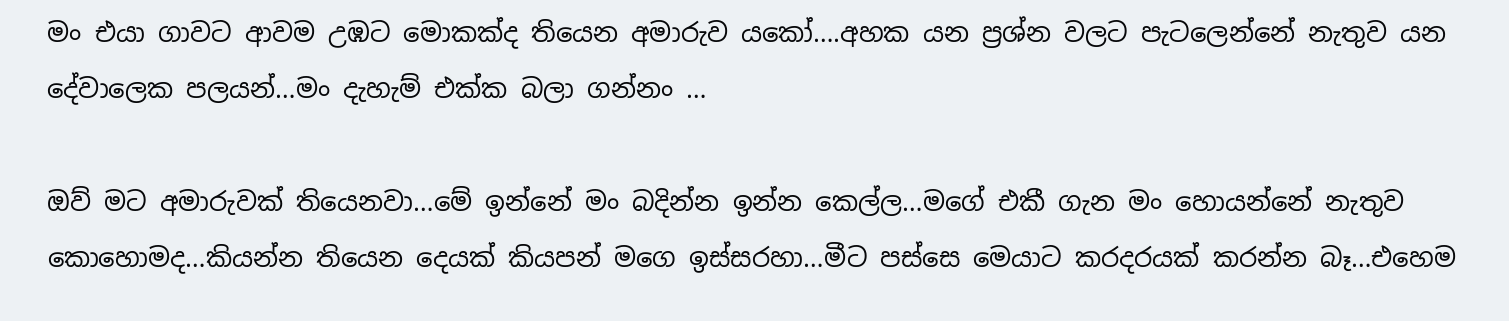මං එයා ගාවට ආවම උඹට මොකක්ද තියෙන අමාරුව යකෝ….අහක යන ප්‍රශ්න වලට පැටලෙන්නේ නැතුව යන දේවාලෙක පලයන්…මං දැහැම් එක්ක බලා ගන්නං …

ඔව් මට අමාරුවක් තියෙනවා…මේ ඉන්නේ මං බදින්න ඉන්න කෙල්ල…මගේ එකී ගැන මං හොයන්නේ නැතුව කොහොමද…කියන්න තියෙන දෙයක් කියපන් මගෙ ඉස්සරහා…මීට පස්සෙ මෙයාට කරදරයක් කරන්න බෑ…එහෙම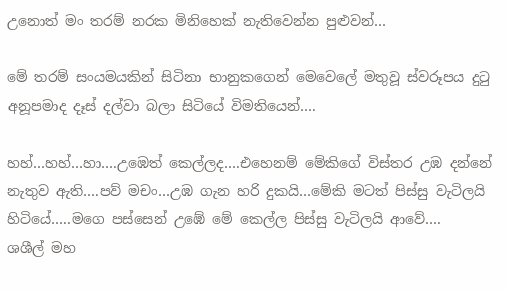උනොත් මං තරම් නරක මිනිහෙක් නැතිවෙන්න පුළුවන්…

මේ තරම් සංයමයකින් සිටිනා භානුකගෙන් මෙවෙලේ මතුවූ ස්වරූපය දුටු අනූපමාද දෑස් දල්වා බලා සිටියේ විමතියෙන්….

හහ්…හහ්…හා….උඹෙත් කෙල්ලද….එහෙනම් මේකිගේ විස්තර උඹ දන්නේ නැතුව ඇති….පව් මචං…උඹ ගැන හරි දුකයි…මේකි මටත් පිස්සු වැටිලයි හිටියේ…..මගෙ පස්සෙන් උඹේ මේ කෙල්ල පිස්සු වැටිලයි ආවේ….
ශශීල් මහ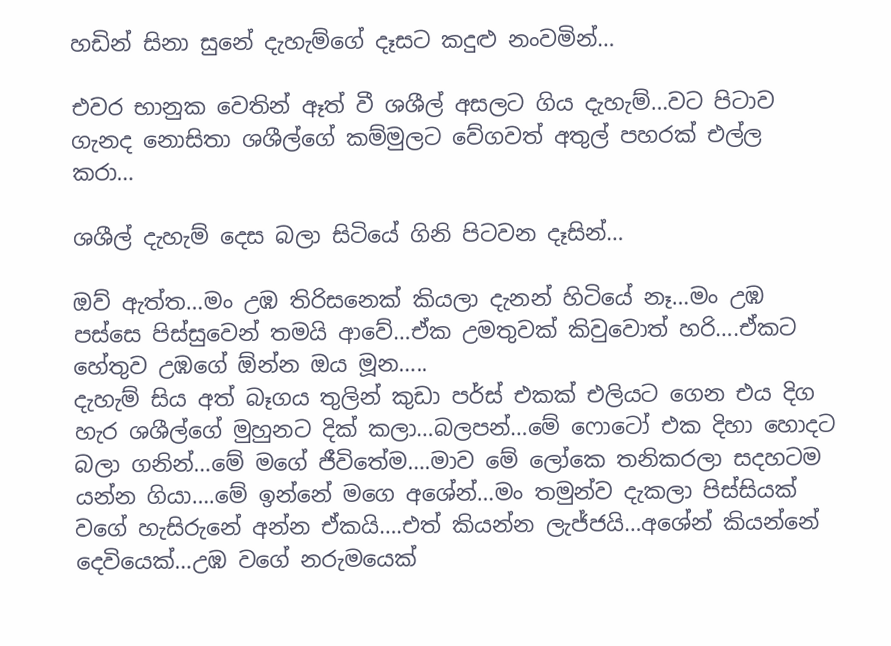හඩින් සිනා සුනේ දැහැම්ගේ දෑසට කදුළු නංවමින්…

එවර භානුක වෙතින් ඈත් වී ශශීල් අසලට ගිය දැහැම්…වට පිටාව ගැනද නොසිතා ශශීල්ගේ කම්මුලට වේගවත් අතුල් පහරක් එල්ල කරා…

ශශීල් දැහැම් දෙස බලා සිටියේ ගිනි පිටවන දෑසින්…

ඔව් ඇත්ත…මං උඹ තිරිසනෙක් කියලා දැනන් හිටියේ නෑ…මං උඹ පස්සෙ පිස්සුවෙන් තමයි ආවේ…ඒක උමතුවක් කිවුවොත් හරි….ඒකට හේතුව උඹගේ ඕන්න ඔය මූන…..
දැහැම් සිය අත් බෑගය තුලින් කුඩා පර්ස් එකක් එලියට ගෙන එය දිග හැර ශශීල්ගේ මුහුනට දික් කලා…බලපන්…මේ ෆොටෝ එක දිහා හොදට බලා ගනින්…මේ මගේ ජීවිතේම….මාව මේ ලෝකෙ තනිකරලා සදහටම යන්න ගියා….මේ ඉන්නේ මගෙ අශේන්…මං තමුන්ව දැකලා පිස්සියක් වගේ හැසිරුනේ අන්න ඒකයි….එත් කියන්න ලැජ්ජයි…අශේන් කියන්නේ දෙවියෙක්…උඹ වගේ නරුමයෙක්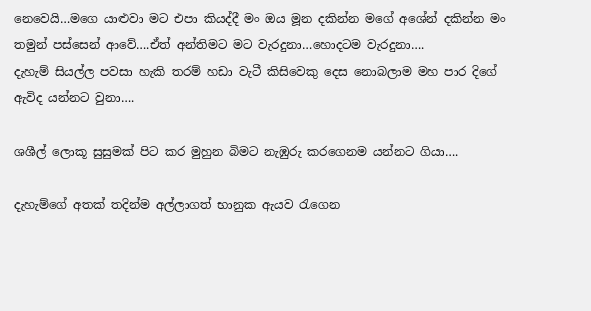නෙවෙයි…මගෙ යාළුවා මට එපා කියද්දී මං ඔය මූන දකින්න මගේ අශේන් දකින්න මං තමුන් පස්සෙන් ආවේ….ඒත් අන්තිමට මට වැරදුනා…හොදටම වැරදුනා….
දැහැම් සියල්ල පවසා හැකි තරම් හඩා වැටී කිසිවෙකු දෙස නොබලාම මහ පාර දිගේ ඇවිද යන්නට වුනා….

ශශීල් ලොකූ සුසුමක් පිට කර මුහුන බිමට නැඹුරු කරගෙනම යන්නට ගියා….

දැහැම්ගේ අතක් තදින්ම අල්ලාගත් භානුක ඇයව රැගෙන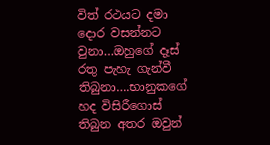විත් රථයට දමා දොර වසන්නට වුනා…ඔහුගේ දෑස් රතු පැහැ ගැන්වී තිබුනා….භානුකගේ හද විසිරීගොස් තිබුන අතර ඔවුන්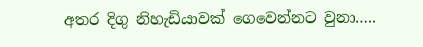අතර දිගු නිහැඩියාවක් ගෙවෙන්නට වුනා…..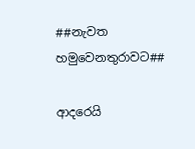##නැවත හමුවෙනතුරාවට##

ආදරෙයි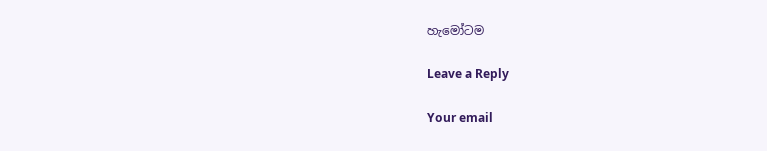හැමෝටම

Leave a Reply

Your email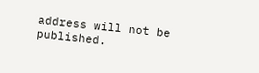address will not be published.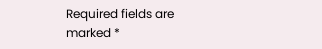Required fields are marked *